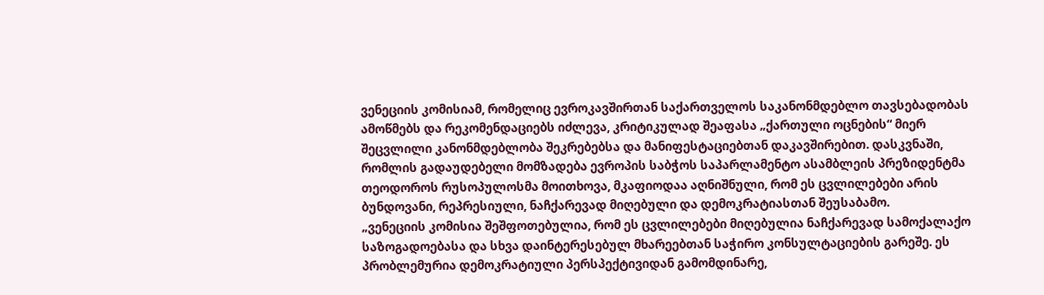ვენეციის კომისიამ, რომელიც ევროკავშირთან საქართველოს საკანონმდებლო თავსებადობას ამოწმებს და რეკომენდაციებს იძლევა, კრიტიკულად შეაფასა „ქართული ოცნების“ მიერ შეცვლილი კანონმდებლობა შეკრებებსა და მანიფესტაციებთან დაკავშირებით. დასკვნაში, რომლის გადაუდებელი მომზადება ევროპის საბჭოს საპარლამენტო ასამბლეის პრეზიდენტმა თეოდოროს რუსოპულოსმა მოითხოვა, მკაფიოდაა აღნიშნული, რომ ეს ცვლილებები არის ბუნდოვანი, რეპრესიული, ნაჩქარევად მიღებული და დემოკრატიასთან შეუსაბამო.
„ვენეციის კომისია შეშფოთებულია, რომ ეს ცვლილებები მიღებულია ნაჩქარევად სამოქალაქო საზოგადოებასა და სხვა დაინტერესებულ მხარეებთან საჭირო კონსულტაციების გარეშე. ეს პრობლემურია დემოკრატიული პერსპექტივიდან გამომდინარე,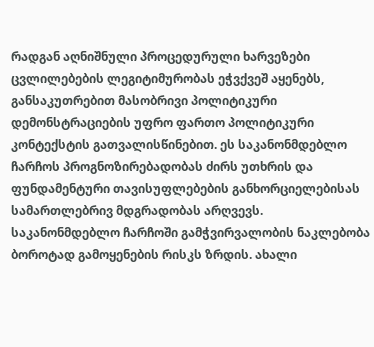რადგან აღნიშნული პროცედურული ხარვეზები ცვლილებების ლეგიტიმურობას ეჭვქვეშ აყენებს, განსაკუთრებით მასობრივი პოლიტიკური დემონსტრაციების უფრო ფართო პოლიტიკური კონტექსტის გათვალისწინებით. ეს საკანონმდებლო ჩარჩოს პროგნოზირებადობას ძირს უთხრის და ფუნდამენტური თავისუფლებების განხორციელებისას სამართლებრივ მდგრადობას არღვევს. საკანონმდებლო ჩარჩოში გამჭვირვალობის ნაკლებობა ბოროტად გამოყენების რისკს ზრდის. ახალი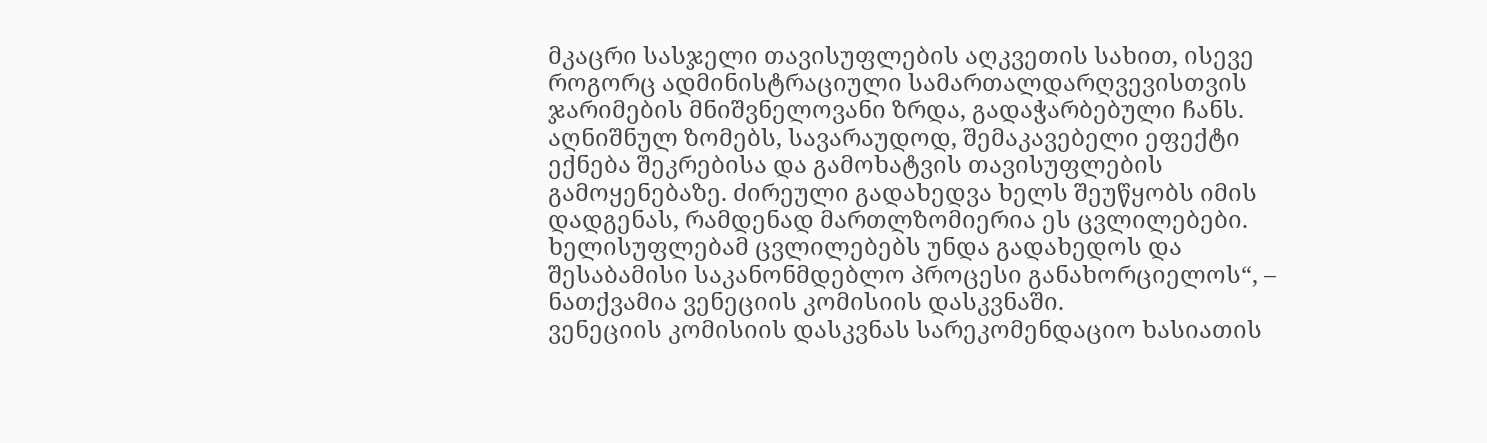მკაცრი სასჯელი თავისუფლების აღკვეთის სახით, ისევე როგორც ადმინისტრაციული სამართალდარღვევისთვის ჯარიმების მნიშვნელოვანი ზრდა, გადაჭარბებული ჩანს. აღნიშნულ ზომებს, სავარაუდოდ, შემაკავებელი ეფექტი ექნება შეკრებისა და გამოხატვის თავისუფლების გამოყენებაზე. ძირეული გადახედვა ხელს შეუწყობს იმის დადგენას, რამდენად მართლზომიერია ეს ცვლილებები. ხელისუფლებამ ცვლილებებს უნდა გადახედოს და შესაბამისი საკანონმდებლო პროცესი განახორციელოს“, – ნათქვამია ვენეციის კომისიის დასკვნაში.
ვენეციის კომისიის დასკვნას სარეკომენდაციო ხასიათის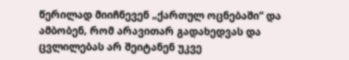წერილად მიიჩნევენ „ქართულ ოცნებაში“ და ამბობენ, რომ არავითარ გადახედვას და ცვლილებას არ შეიტანენ უკვე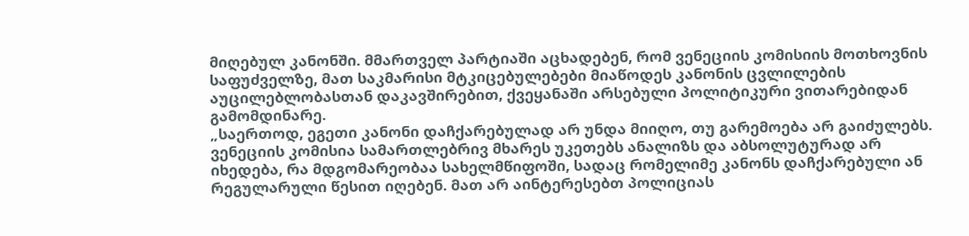მიღებულ კანონში. მმართველ პარტიაში აცხადებენ, რომ ვენეციის კომისიის მოთხოვნის საფუძველზე, მათ საკმარისი მტკიცებულებები მიაწოდეს კანონის ცვლილების აუცილებლობასთან დაკავშირებით, ქვეყანაში არსებული პოლიტიკური ვითარებიდან გამომდინარე.
„საერთოდ, ეგეთი კანონი დაჩქარებულად არ უნდა მიიღო, თუ გარემოება არ გაიძულებს. ვენეციის კომისია სამართლებრივ მხარეს უკეთებს ანალიზს და აბსოლუტურად არ იხედება, რა მდგომარეობაა სახელმწიფოში, სადაც რომელიმე კანონს დაჩქარებული ან რეგულარული წესით იღებენ. მათ არ აინტერესებთ პოლიციას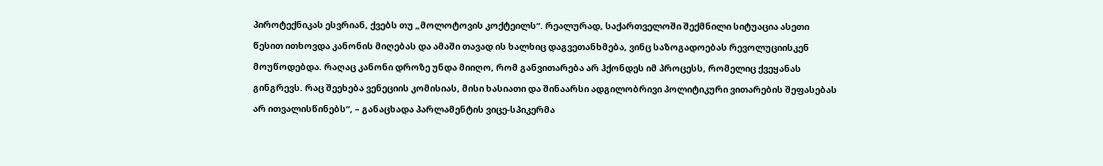პიროტექნიკას ესვრიან, ქვებს თუ „მოლოტოვის კოქტეილს“. რეალურად, საქართველოში შექმნილი სიტუაცია ასეთი წესით ითხოვდა კანონის მიღებას და ამაში თავად ის ხალხიც დაგვეთანხმება, ვინც საზოგადოებას რევოლუციისკენ მოუწოდებდა. რაღაც კანონი დროზე უნდა მიიღო, რომ განვითარება არ ჰქონდეს იმ პროცესს, რომელიც ქვეყანას გინგრევს. რაც შეეხება ვენეციის კომისიას, მისი ხასიათი და შინაარსი ადგილობრივი პოლიტიკური ვითარების შეფასებას არ ითვალისწინებს”, – განაცხადა პარლამენტის ვიცე-სპიკერმა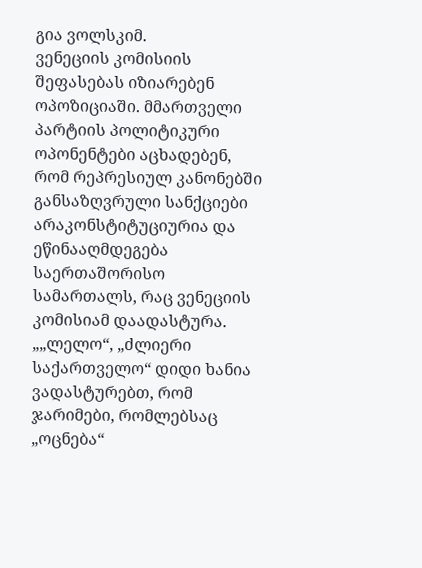გია ვოლსკიმ.
ვენეციის კომისიის შეფასებას იზიარებენ ოპოზიციაში. მმართველი პარტიის პოლიტიკური ოპონენტები აცხადებენ, რომ რეპრესიულ კანონებში განსაზღვრული სანქციები არაკონსტიტუციურია და ეწინააღმდეგება საერთაშორისო სამართალს, რაც ვენეციის კომისიამ დაადასტურა.
„„ლელო“, „ძლიერი საქართველო“ დიდი ხანია ვადასტურებთ, რომ ჯარიმები, რომლებსაც „ოცნება“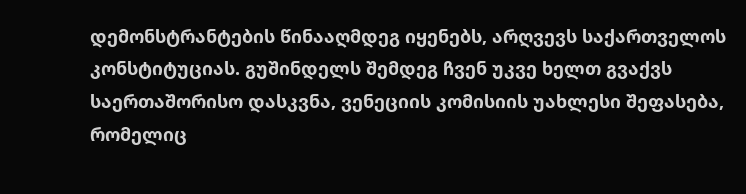დემონსტრანტების წინააღმდეგ იყენებს, არღვევს საქართველოს კონსტიტუციას. გუშინდელს შემდეგ ჩვენ უკვე ხელთ გვაქვს საერთაშორისო დასკვნა, ვენეციის კომისიის უახლესი შეფასება, რომელიც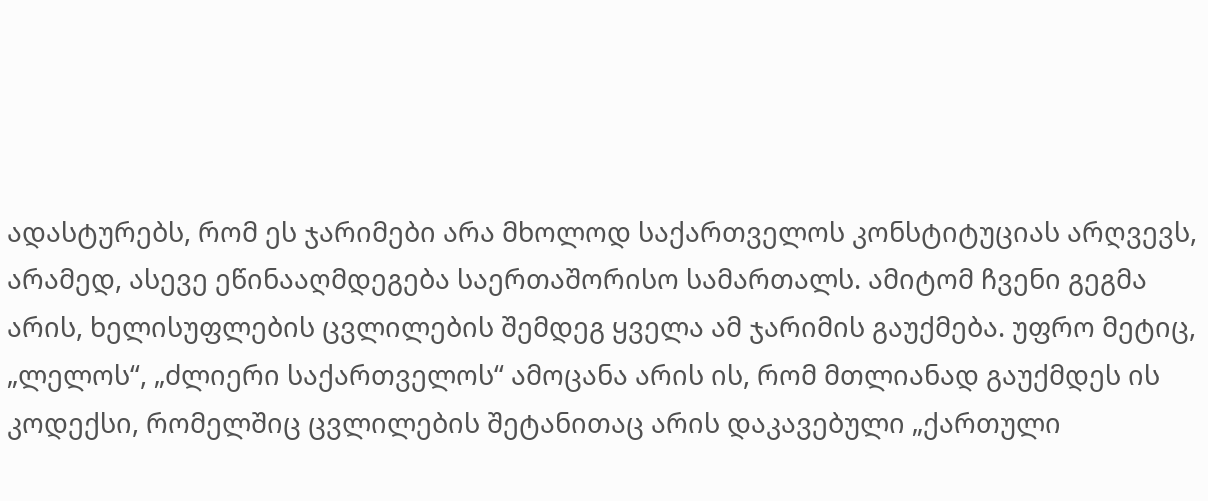ადასტურებს, რომ ეს ჯარიმები არა მხოლოდ საქართველოს კონსტიტუციას არღვევს, არამედ, ასევე ეწინააღმდეგება საერთაშორისო სამართალს. ამიტომ ჩვენი გეგმა არის, ხელისუფლების ცვლილების შემდეგ ყველა ამ ჯარიმის გაუქმება. უფრო მეტიც, „ლელოს“, „ძლიერი საქართველოს“ ამოცანა არის ის, რომ მთლიანად გაუქმდეს ის კოდექსი, რომელშიც ცვლილების შეტანითაც არის დაკავებული „ქართული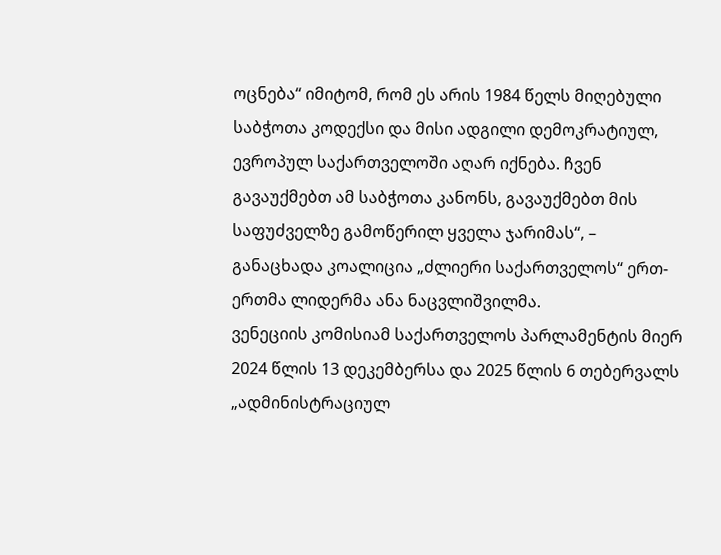ოცნება“ იმიტომ, რომ ეს არის 1984 წელს მიღებული საბჭოთა კოდექსი და მისი ადგილი დემოკრატიულ, ევროპულ საქართველოში აღარ იქნება. ჩვენ გავაუქმებთ ამ საბჭოთა კანონს, გავაუქმებთ მის საფუძველზე გამოწერილ ყველა ჯარიმას“, – განაცხადა კოალიცია „ძლიერი საქართველოს“ ერთ-ერთმა ლიდერმა ანა ნაცვლიშვილმა.
ვენეციის კომისიამ საქართველოს პარლამენტის მიერ 2024 წლის 13 დეკემბერსა და 2025 წლის 6 თებერვალს „ადმინისტრაციულ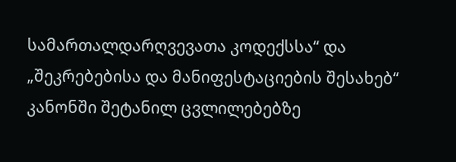სამართალდარღვევათა კოდექსსა“ და „შეკრებებისა და მანიფესტაციების შესახებ“ კანონში შეტანილ ცვლილებებზე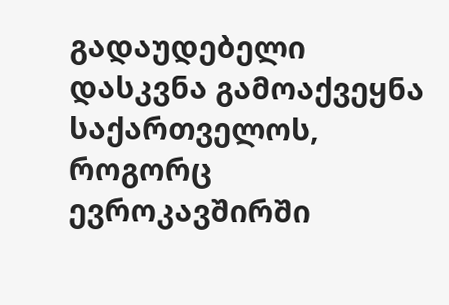გადაუდებელი დასკვნა გამოაქვეყნა საქართველოს, როგორც ევროკავშირში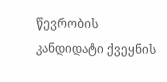წევრობის კანდიდატი ქვეყნის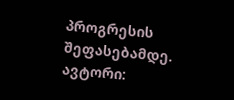პროგრესის შეფასებამდე.
ავტორი: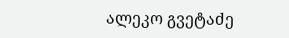ალეკო გვეტაძე